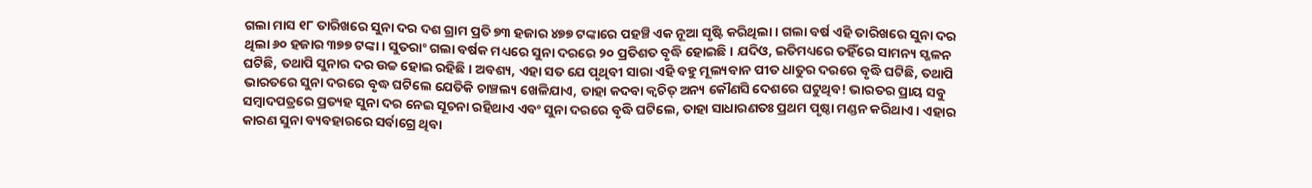ଗଲା ମାସ ୧୮ ତାରିଖରେ ସୁନା ଦର ଦଶ ଗ୍ରାମ ପ୍ରତି ୭୩ ହଜାର ୪୭୭ ଟଙ୍କାରେ ପହଞ୍ଚି ଏକ ନୂଆ ସୃଷ୍ଟି କରିଥିଲା। ଗଲା ବର୍ଷ ଏହି ତାରିଖରେ ସୁନା ଦର ଥିଲା ୬୦ ହଜାର ୩୭୭ ଟଙ୍କା। ସୁତରାଂ ଗଲା ବର୍ଷକ ମଧ୍ୟରେ ସୁନା ଦରରେ ୨୦ ପ୍ରତିଶତ ବୃଦ୍ଧି ହୋଇଛି। ଯଦିଓ, ଇତିମଧ୍ୟରେ ତହିଁରେ ସାମନ୍ୟ ସ୍ଖଳନ ଘଟିଛି, ତଥାପି ସୁନାର ଦର ଉଚ୍ଚ ହୋଇ ରହିଛି। ଅବଶ୍ୟ, ଏହା ସତ ଯେ ପୃଥିବୀ ସାରା ଏହି ବହୁ ମୂଲ୍ୟବାନ ପୀତ ଧାତୁର ଦରରେ ବୃଦ୍ଧି ଘଟିଛି, ତଥାପି ଭାରତରେ ସୁନା ଦରରେ ବୃଦ୍ଧ ଘଟିଲେ ଯେତିକି ଚାଞ୍ଚଲ୍ୟ ଖେଳିଯାଏ, ତାହା କଦବା କ୍ବଚିତ୍ ଅନ୍ୟ କୌଣସି ଦେଶରେ ଘଟୁଥିବ! ଭାରତର ପ୍ରାୟ ସବୁ ସମ୍ବାଦପତ୍ରରେ ପ୍ରତ୍ୟହ ସୁନା ଦର ନେଇ ସୂଚନା ରହିଥାଏ ଏବଂ ସୁନା ଦରରେ ବୃଦ୍ଧି ଘଟିଲେ, ତାହା ସାଧାରଣତଃ ପ୍ରଥମ ପୃଷ୍ଠା ମଣ୍ଡନ କରିଥାଏ। ଏହାର କାରଣ ସୁନା ବ୍ୟବହାରରେ ସର୍ବାଗ୍ରେ ଥିବା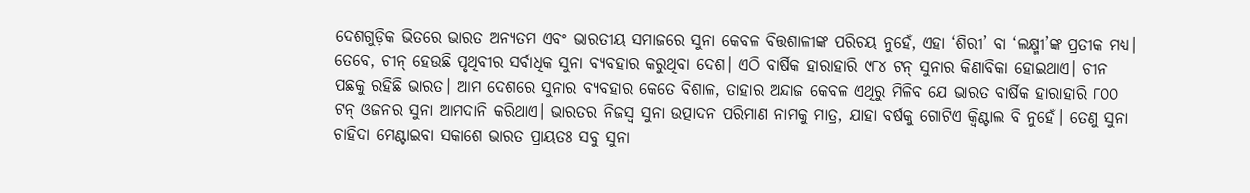ଦେଶଗୁଡ଼ିକ ଭିତରେ ଭାରତ ଅନ୍ୟତମ ଏବଂ ଭାରତୀୟ ସମାଜରେ ସୁନା କେବଳ ବିତ୍ତଶାଳୀଙ୍କ ପରିଚୟ ନୁହେଁ, ଏହା ‘ଶିରୀ’ ବା ‘ଲକ୍ଷ୍ମୀ’ଙ୍କ ପ୍ରତୀକ ମଧ୍ୟ।
ତେବେ, ଚୀନ୍ ହେଉଛି ପୃଥିବୀର ସର୍ବାଧିକ ସୁନା ବ୍ୟବହାର କରୁଥିବା ଦେଶ। ଏଠି ବାର୍ଷିକ ହାରାହାରି ୯୮୪ ଟନ୍ ସୁନାର କିଣାବିକା ହୋଇଥାଏ। ଚୀନ ପଛକୁ ରହିଛି ଭାରତ। ଆମ ଦେଶରେ ସୁନାର ବ୍ୟବହାର କେତେ ବିଶାଳ, ତାହାର ଅନ୍ଦାଜ କେବଳ ଏଥିରୁ ମିଳିବ ଯେ ଭାରତ ବାର୍ଷିକ ହାରାହାରି ୮୦୦ ଟନ୍ ଓଜନର ସୁନା ଆମଦାନି କରିଥାଏ। ଭାରତର ନିଜସ୍ବ ସୁନା ଉତ୍ପାଦନ ପରିମାଣ ନାମକୁ ମାତ୍ର, ଯାହା ବର୍ଷକୁ ଗୋଟିଏ କ୍ବିଣ୍ଟାଲ ବି ନୁହେଁ। ତେଣୁ ସୁନା ଚାହିଦା ମେଣ୍ଟାଇବା ସକାଶେ ଭାରତ ପ୍ରାୟତଃ ସବୁ ସୁନା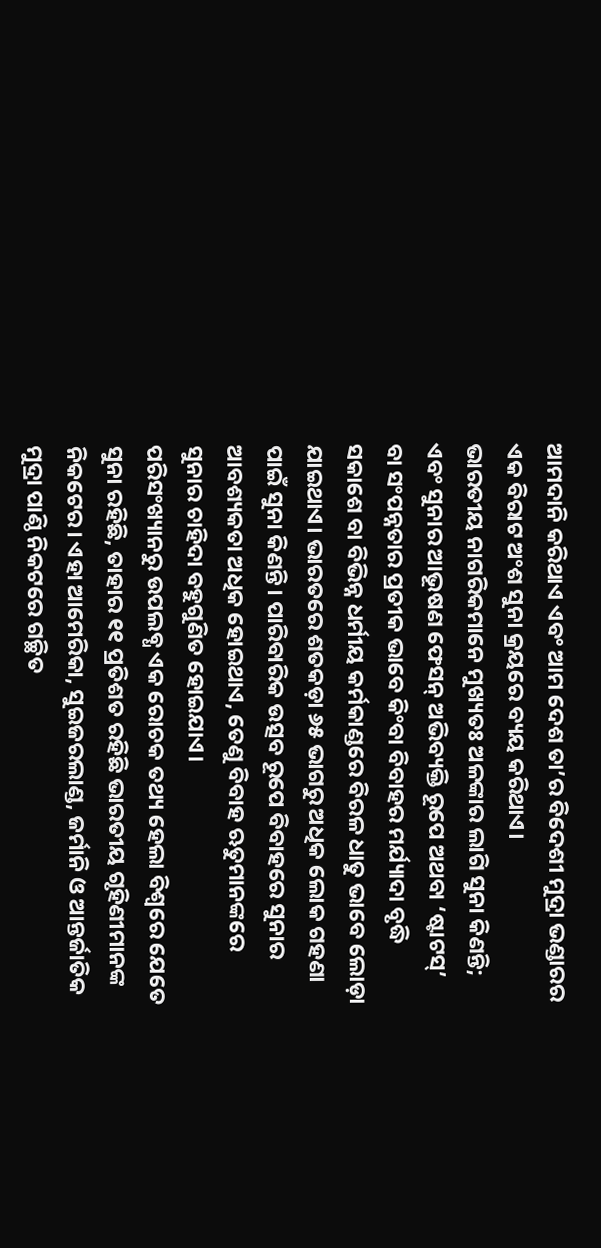ଆମଦାନି କରିଥାଏ ଏବଂ ଆମ ଦେଶ ତା’ର ବିଦେଶୀ ମୁଦ୍ରା ଭଣ୍ଡାରର ଏକ ବିରାଟ ଅଂଶ ସୁନା କ୍ରୟରେ ବ୍ୟୟ କରିଥାଏ।
ଭାରତୀୟ ନାଗରିକମାନେ ମୁଖ୍ୟତଃ ଅଳଙ୍କାର ଲାଗି ସୁନା କିଣନ୍ତି; ଏବଂ ସୁନାର ଆଭୂଷଣ ଫେସନ୍ ଅଭିବ୍ୟକ୍ତି ରୂପେ ଅଥବା ‘ଷ୍ଟାଟସ୍’ ବା ସଂପନ୍ନତାର ପ୍ରତୀକ ଭାବେ କିଂବା ବିବାହର ମର୍ଯ୍ୟାଦା ବୃଦ୍ଧି ସକାଶେ ବା ବିଭିନ୍ନ ଧର୍ମୀୟ କର୍ମକାଣ୍ଡରେ ବିରଳ ଧାତୁ ଭାବେ ଲୋଡ଼ା ଯାଇଥାଏ। ଭାରତରେ ଶତକଡ଼ା ୬୫ ଭାଗରୁ ଅଧିକ ଲୋକ ଗହଣା ପାଇଁ ସୁନା କିଣନ୍ତି। ପାରିବାରିକ ଉତ୍ସବ ରୂପେ ବିବାହରେ ସୁନାର ଆବଶ୍ୟକତା ଅଧିକ ହୋଇଥାଏ, ତେଣୁ ବିବାହ ଋତୁମାନଙ୍କରେ ସୁନାର ଚାହିଦା ବହୁଗୁଣିତ ହୋଇଯାଏ।
ପରିସଂଖ୍ୟାନରୁ ଉପଲବ୍ଧ ଏକ ରୋଚକ ତଥ୍ୟ ହେଲା ବିଶ୍ବରେ ଯେତେ ସୁନା ରହିଛି, ତାହାର ୧୧ ପ୍ରତିଶତ ରହିଛି ଭାରତୀୟ ଗୃହିଣୀମାନଙ୍କ ନିକଟେର। ଏହା ଆମେରିକା, ସୁଇଜରଲାଣ୍ଡ, ଜର୍ମାନି ଓ ଆନ୍ତର୍ଜାତିକ ମୁଦ୍ରା ପାଣ୍ଠି ନିକଟରେ ଗଚ୍ଛିତ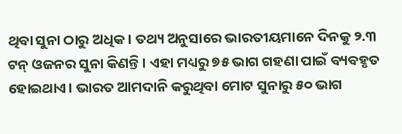ଥିବା ସୁନା ଠାରୁ ଅଧିକ। ତଥ୍ୟ ଅନୁସାରେ ଭାରତୀୟମାନେ ଦିନକୁ ୨.୩ ଟନ୍ ଓଜନର ସୁନା କିଣନ୍ତି। ଏହା ମଧ୍ୟରୁ ୭୫ ଭାଗ ଗହଣା ପାଇଁ ବ୍ୟବହୃତ ହୋଇଥାଏ। ଭାରତ ଆମଦାନି କରୁଥିବା ମୋଟ ସୁନାରୁ ୫୦ ଭାଗ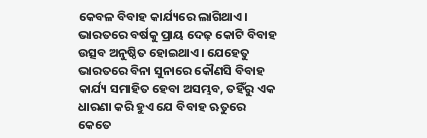କେବଳ ବିବାହ କାର୍ଯ୍ୟରେ ଲାଗିଥାଏ। ଭାରତରେ ବର୍ଷକୁ ପ୍ରାୟ ଦେଢ଼ କୋଟି ବିବାହ ଉତ୍ସବ ଅନୁଷ୍ଠିତ ହୋଇଥାଏ। ଯେହେତୁ ଭାରତରେ ବିନା ସୁନାରେ କୌଣସି ବିବାହ କାର୍ଯ୍ୟ ସମାହିତ ହେବା ଅସମ୍ଭବ, ତହିଁରୁ ଏକ ଧାରଣା କରି ହୁଏ ଯେ ବିବାହ ଋତୁରେ କେତେ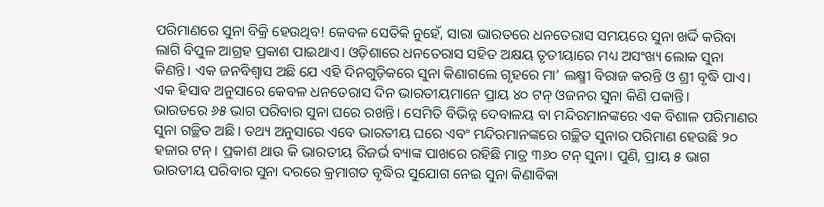ପରିମାଣରେ ସୁନା ବିକ୍ରି ହେଉଥିବ! କେବଳ ସେତିକି ନୁହେଁ, ସାରା ଭାରତରେ ଧନତେରାସ ସମୟରେ ସୁନା ଖର୍ଦ୍ଦି କରିବା ଲାଗି ବିପୁଳ ଆଗ୍ରହ ପ୍ରକାଶ ପାଇଥାଏ। ଓଡ଼ିଶାରେ ଧନତେରାସ ସହିତ ଅକ୍ଷୟ ତୃତୀୟାରେ ମଧ୍ୟ ଅସଂଖ୍ୟ ଲୋକ ସୁନା କିଣନ୍ତି। ଏକ ଜନବିଶ୍ବାସ ଅଛି ଯେ ଏହି ଦିନଗୁଡ଼ିକରେ ସୁନା କିଣାଗଲେ ଗୃହରେ ମା’ ଲକ୍ଷ୍ମୀ ବିରାଜ କରନ୍ତି ଓ ଶ୍ରୀ ବୃଦ୍ଧି ପାଏ। ଏକ ହିସାବ ଅନୁସାରେ କେବଳ ଧନତେରାସ ଦିନ ଭାରତୀୟମାନେ ପ୍ରାୟ ୪୦ ଟନ୍ ଓଜନର ସୁନା କିଣି ପକାନ୍ତି।
ଭାରତରେ ୬୫ ଭାଗ ପରିବାର ସୁନା ଘରେ ରଖନ୍ତି। ସେମିତି ବିଭିନ୍ନ ଦେବାଳୟ ବା ମନ୍ଦିରମାନଙ୍କରେ ଏକ ବିଶାଳ ପରିମାଣର ସୁନା ଗଚ୍ଛିତ ଅଛି। ତଥ୍ୟ ଅନୁସାରେ ଏବେ ଭାରତୀୟ ଘରେ ଏବଂ ମନ୍ଦିରମାନଙ୍କରେ ଗଚ୍ଛିତ ସୁନାର ପରିମାଣ ହେଉଛି ୨୦ ହଜାର ଟନ୍। ପ୍ରକାଶ ଥାଉ କି ଭାରତୀୟ ରିଜର୍ଭ ବ୍ୟାଙ୍କ ପାଖରେ ରହିଛି ମାତ୍ର ୩୬୦ ଟନ୍ ସୁନା। ପୁଣି, ପ୍ରାୟ ୫ ଭାଗ ଭାରତୀୟ ପରିବାର ସୁନା ଦରରେ କ୍ରମାଗତ ବୃଦ୍ଧିର ସୁଯୋଗ ନେଇ ସୁନା କିଣାବିକା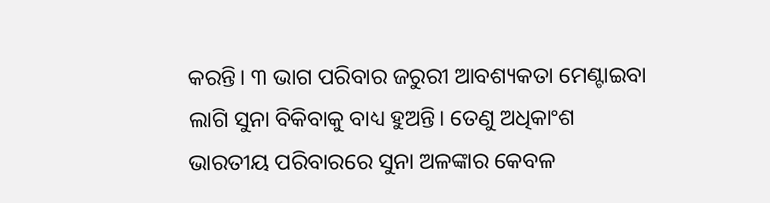କରନ୍ତି। ୩ ଭାଗ ପରିବାର ଜରୁରୀ ଆବଶ୍ୟକତା ମେଣ୍ଟାଇବା ଲାଗି ସୁନା ବିକିବାକୁ ବାଧ୍ୟ ହୁଅନ୍ତି। ତେଣୁ ଅଧିକାଂଶ ଭାରତୀୟ ପରିବାରରେ ସୁନା ଅଳଙ୍କାର କେବଳ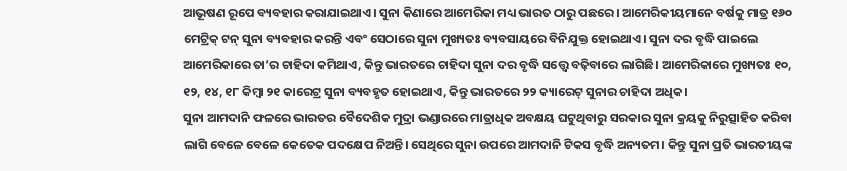ଆଭୂଷଣ ରୂପେ ବ୍ୟବହାର କରାଯାଇଥାଏ। ସୁନା କିଣାରେ ଆମେରିକା ମଧ୍ୟ ଭାରତ ଠାରୁ ପଛରେ। ଆମେରିକୀୟମାନେ ବର୍ଷକୁ ମାତ୍ର ୧୬୦ ମେଟ୍ରିକ୍ ଟନ୍ ସୁନା ବ୍ୟବହାର କରନ୍ତି ଏବଂ ସେଠାରେ ସୁନା ମୁଖ୍ୟତଃ ବ୍ୟବସାୟରେ ବିନିଯୁକ୍ତ ହୋଇଥାଏ। ସୁନା ଦର ବୃଦ୍ଧି ପାଇଲେ ଆମେରିକାରେ ତା’ର ଚାହିଦା କମିଥାଏ, କିନ୍ତୁ ଭାରତରେ ଚାହିଦା ସୁନା ଦର ବୃଦ୍ଧି ସତ୍ତ୍ବେ ବଢ଼ିବାରେ ଲାଗିଛି। ଆମେରିକାରେ ମୁଖ୍ୟତଃ ୧୦, ୧୨, ୧୪, ୧୮ କିମ୍ବା ୨୧ କାରେଟ୍ର ସୁନା ବ୍ୟବହୃତ ହୋଇଥାଏ, କିନ୍ତୁ ଭାରତରେ ୨୨ କ୍ୟାରେଟ୍ ସୁନାର ଚାହିଦା ଅଧିକ।
ସୁନା ଆମଦାନି ଫଳରେ ଭାରତର ବୈଦେଶିକ ମୁଦ୍ରା ଭଣ୍ଡାରରେ ମାତ୍ରାଧିକ ଅବକ୍ଷୟ ଘଟୁଥିବାରୁ ସରକାର ସୁନା କ୍ରୟକୁ ନିରୁତ୍ସାହିତ କରିବା ଲାଗି ବେଳେ ବେଳେ କେତେକ ପଦକ୍ଷେପ ନିଅନ୍ତି। ସେଥିରେ ସୁନା ଉପରେ ଆମଦାନି ଟିକସ ବୃଦ୍ଧି ଅନ୍ୟତମ। କିନ୍ତୁ ସୁନା ପ୍ରତି ଭାରତୀୟଙ୍କ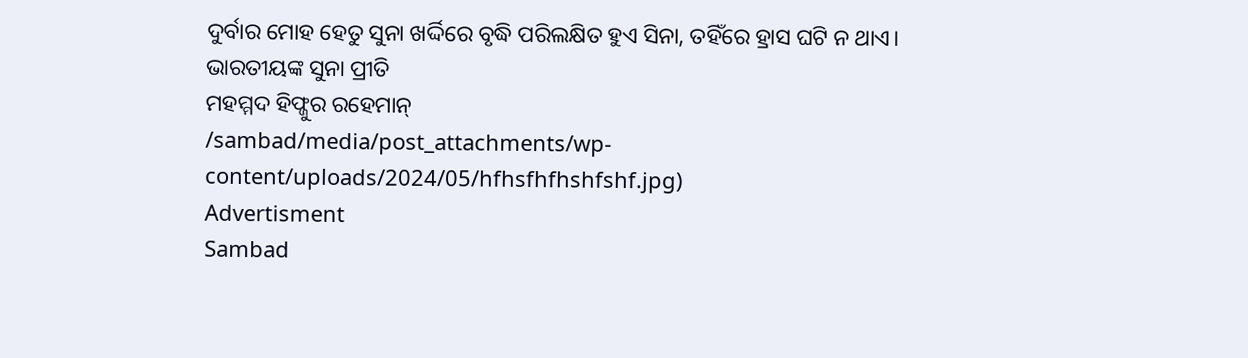ଦୁର୍ବାର ମୋହ ହେତୁ ସୁନା ଖର୍ଦ୍ଦିରେ ବୃଦ୍ଧି ପରିଲକ୍ଷିତ ହୁଏ ସିନା, ତହିଁରେ ହ୍ରାସ ଘଟି ନ ଥାଏ।
ଭାରତୀୟଙ୍କ ସୁନା ପ୍ରୀତି
ମହମ୍ମଦ ହିଫ୍ଜୁର ରହେମାନ୍
/sambad/media/post_attachments/wp-content/uploads/2024/05/hfhsfhfhshfshf.jpg)
Advertisment
Sambad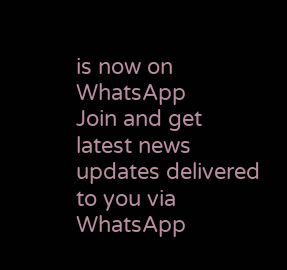is now on WhatsApp
Join and get latest news updates delivered to you via WhatsApp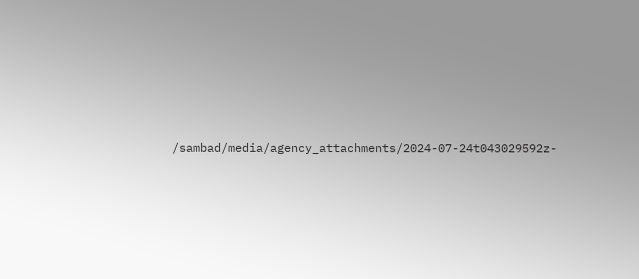/sambad/media/agency_attachments/2024-07-24t043029592z-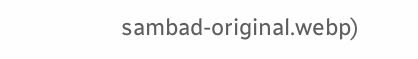sambad-original.webp)